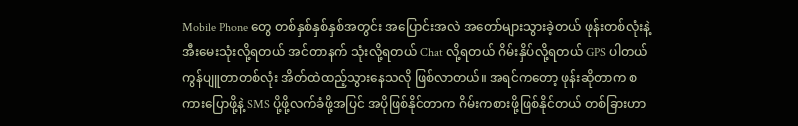Mobile Phone တွေ တစ်နှစ်နှစ်နှစ်အတွင်း အပြောင်းအလဲ အတော်များသွားခဲ့တယ် ဖုန်းတစ်လုံးနဲ့ အီးမေးသုံးလို့ရတယ် အင်တာနက် သုံးလို့ရတယ် Chat လို့ရတယ် ဂိမ်းနှိပ်လို့ရတယ် GPS ပါတယ် ကွန်ပျူတာတစ်လုံး အိတ်ထဲထည့်သွားနေသလို ဖြစ်လာတယ်။ အရင်ကတော့ ဖုန်းဆိုတာက စကားပြောဖို့နဲ့ SMS ပို့ဖို့လက်ခံဖို့အပြင် အပိုဖြစ်နိုင်တာက ဂိမ်းကစားဖို့ဖြစ်နိုင်တယ် တစ်ခြားဟာ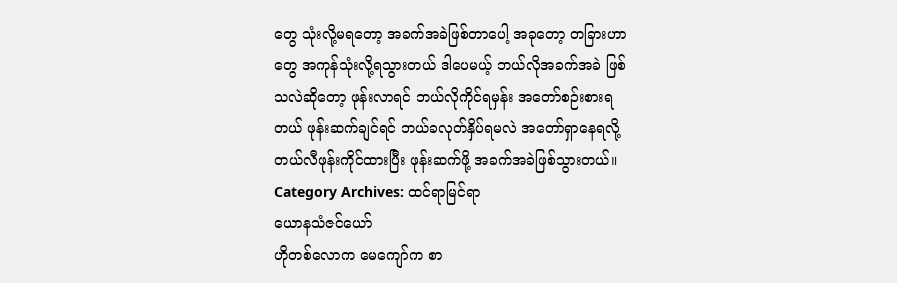တွေ သုံးလို့မရတော့ အခက်အခဲဖြစ်တာပေါ့ အခုတော့ တခြားဟာတွေ အကုန်သုံးလို့ရသွားတယ် ဒါပေမယ့် ဘယ်လိုအခက်အခဲ ဖြစ်သလဲဆိုတော့ ဖုန်းလာရင် ဘယ်လိုကိုင်ရမှန်း အတော်စဉ်းစားရတယ် ဖုန်းဆက်ချင်ရင် ဘယ်ခလုတ်နှိပ်ရမလဲ အတော်ရှာနေရလို့ တယ်လီဖုန်းကိုင်ထားပြီး ဖုန်းဆက်ဖို့ အခက်အခဲဖြစ်သွားတယ်။
Category Archives: ထင်ရာမြင်ရာ
ယောနသံဇင်ယော်
ဟိုတစ်လောက မေကျော်က စာ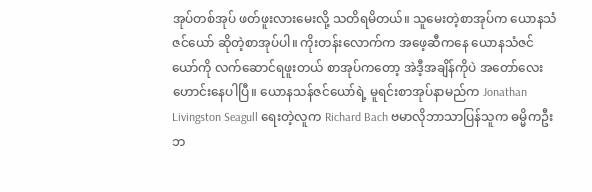အုပ်တစ်အုပ် ဖတ်ဖူးလားမေးလို့ သတိရမိတယ်။ သူမေးတဲ့စာအုပ်က ယောနသံဇင်ယော် ဆိုတဲ့စာအုပ်ပါ။ ကိုးတန်းလောက်က အဖေ့ဆီကနေ ယောနသံဇင်ယော်ကို လက်ဆောင်ရဖူးတယ် စာအုပ်ကတော့ အဲဒီ့အချိန်ကိုပဲ အတော်လေးဟောင်းနေပါပြီ။ ယောနသန်ဇင်ယော်ရဲ့ မူရင်းစာအုပ်နာမည်က Jonathan Livingston Seagull ရေးတဲ့လူက Richard Bach ဗမာလိုဘာသာပြန်သူက ဓမ္မိကဦးဘ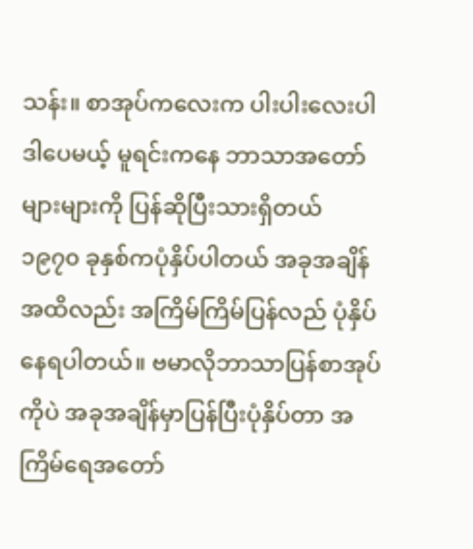သန်း။ စာအုပ်ကလေးက ပါးပါးလေးပါ ဒါပေမယ့် မူရင်းကနေ ဘာသာအတော်များများကို ပြန်ဆိုပြီးသားရှိတယ် ၁၉၇၀ ခုနှစ်ကပုံနှိပ်ပါတယ် အခုအချိန်အထိလည်း အကြိမ်ကြိမ်ပြန်လည် ပုံနှိပ်နေရပါတယ်။ ဗမာလိုဘာသာပြန်စာအုပ်ကိုပဲ အခုအချိန်မှာပြန်ပြီးပုံနှိပ်တာ အကြိမ်ရေအတော်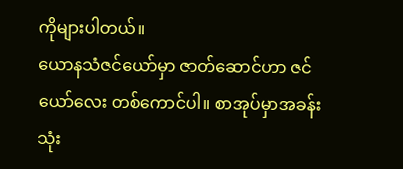ကိုများပါတယ်။
ယောနသံဇင်ယော်မှာ ဇာတ်ဆောင်ဟာ ဇင်ယော်လေး တစ်ကောင်ပါ။ စာအုပ်မှာအခန်း သုံး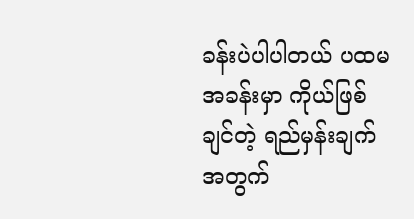ခန်းပဲပါပါတယ် ပထမအခန်းမှာ ကိုယ်ဖြစ်ချင်တဲ့ ရည်မှန်းချက်အတွက်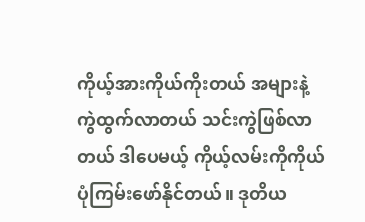ကိုယ့်အားကိုယ်ကိုးတယ် အများနဲ့ကွဲထွက်လာတယ် သင်းကွဲဖြစ်လာတယ် ဒါပေမယ့် ကိုယ့်လမ်းကိုကိုယ် ပုံကြမ်းဖော်နိုင်တယ်။ ဒုတိယ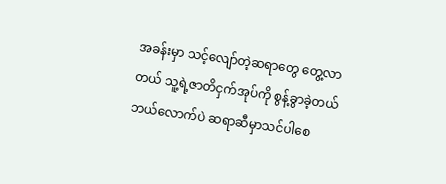အခန်းမှာ သင့်လျော်တဲ့ဆရာတွေ တွေ့လာတယ် သူ့ရဲ့ဇာတိငှက်အုပ်ကို စွန့်ခွာခဲ့တယ် ဘယ်လောက်ပဲ ဆရာဆီမှာသင်ပါစေ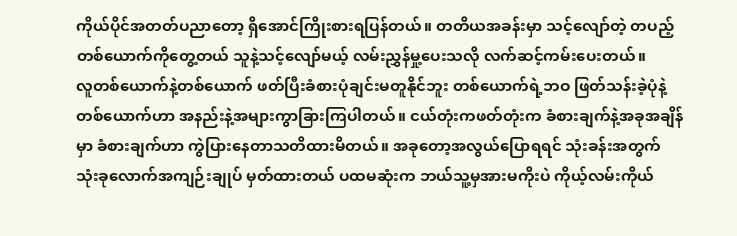ကိုယ်ပိုင်အတတ်ပညာတော့ ရှိအောင်ကြိုးစားရပြန်တယ်။ တတိယအခန်းမှာ သင့်လျော်တဲ့ တပည့်တစ်ယောက်ကိုတွေ့တယ် သူနဲ့သင့်လျော်မယ့် လမ်းညွှန်မှု့ပေးသလို လက်ဆင့်ကမ်းပေးတယ်။
လူတစ်ယောက်နဲ့တစ်ယောက် ဖတ်ပြီးခံစားပုံချင်းမတူနိုင်ဘူး တစ်ယောက်ရဲ့ဘဝ ဖြတ်သန်းခဲ့ပုံနဲ့တစ်ယောက်ဟာ အနည်းနဲ့အများကွာခြားကြပါတယ်။ ငယ်တုံးကဖတ်တုံးက ခံစားချက်နဲ့အခုအချိန်မှာ ခံစားချက်ဟာ ကွဲပြားနေတာသတိထားမိတယ်။ အခုတော့အလွယ်ပြောရရင် သုံးခန်းအတွက် သုံးခုလောက်အကျဉ်းချုပ် မှတ်ထားတယ် ပထမဆုံးက ဘယ်သူ့မှအားမကိုးပဲ ကိုယ့်လမ်းကိုယ်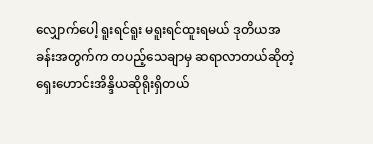လျှောက်ပေါ့ ရူးရင်ရူး မရူးရင်ထူးရမယ် ဒုတိယအခန်းအတွက်က တပည့်သေချာမှ ဆရာလာတယ်ဆိုတဲ့ ရှေးဟောင်းအိန္ဒိယဆိုရိုးရှိတယ်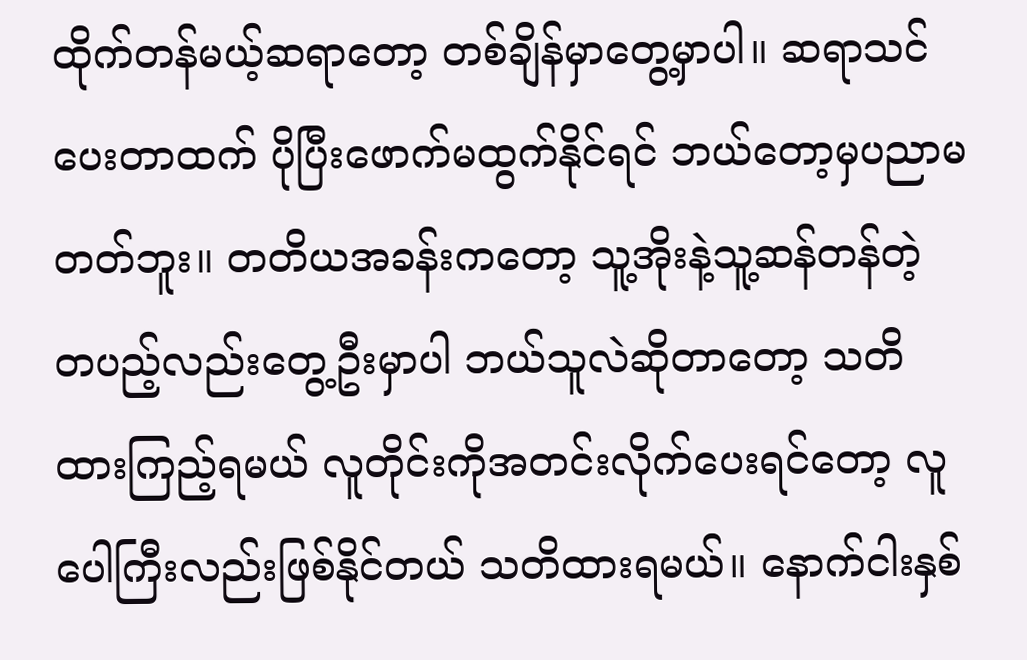ထိုက်တန်မယ့်ဆရာတော့ တစ်ချိန်မှာတွေ့မှာပါ။ ဆရာသင်ပေးတာထက် ပိုပြီးဖောက်မထွက်နိုင်ရင် ဘယ်တော့မှပညာမတတ်ဘူး။ တတိယအခန်းကတော့ သူ့အိုးနဲ့သူ့ဆန်တန်တဲ့ တပည့်လည်းတွေ့ဦးမှာပါ ဘယ်သူလဲဆိုတာတော့ သတိထားကြည့်ရမယ် လူတိုင်းကိုအတင်းလိုက်ပေးရင်တော့ လူပေါကြီးလည်းဖြစ်နိုင်တယ် သတိထားရမယ်။ နောက်ငါးနှစ်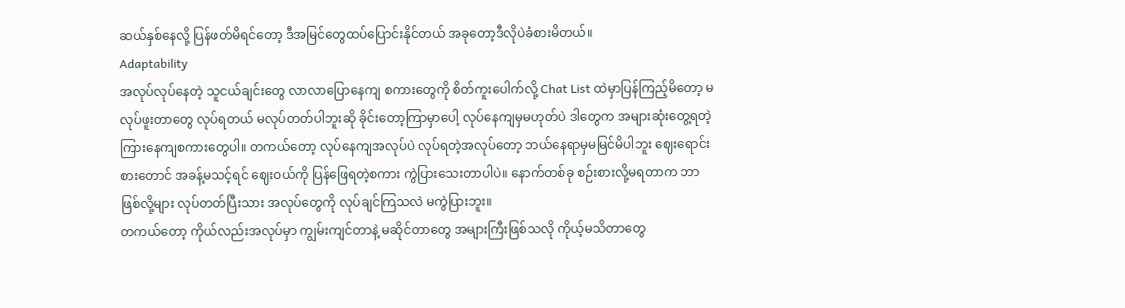ဆယ်နှစ်နေလို့ ပြန်ဖတ်မိရင်တော့ ဒီအမြင်တွေထပ်ပြောင်းနိုင်တယ် အခုတော့ဒီလိုပဲခံစားမိတယ်။
Adaptability
အလုပ်လုပ်နေတဲ့ သူငယ်ချင်းတွေ လာလာပြောနေကျ စကားတွေကို စိတ်ကူးပေါက်လို့ Chat List ထဲမှာပြန်ကြည့်မိတော့ မလုပ်ဖူးတာတွေ လုပ်ရတယ် မလုပ်တတ်ပါဘူးဆို ခိုင်းတော့ကြာမှာပေါ့ လုပ်နေကျမှမဟုတ်ပဲ ဒါတွေက အများဆုံးတွေ့ရတဲ့ ကြားနေကျစကားတွေပါ။ တကယ်တော့ လုပ်နေကျအလုပ်ပဲ လုပ်ရတဲ့အလုပ်တော့ ဘယ်နေရာမှမမြင်မိပါဘူး ဈေးရောင်းစားတောင် အခန့်မသင့်ရင် ဈေးဝယ်ကို ပြန်ဖြေရတဲ့စကား ကွဲပြားသေးတာပါပဲ။ နောက်တစ်ခု စဉ်းစားလို့မရတာက ဘာဖြစ်လို့များ လုပ်တတ်ပြီးသား အလုပ်တွေကို လုပ်ချင်ကြသလဲ မကွဲပြားဘူး။
တကယ်တော့ ကိုယ်လည်းအလုပ်မှာ ကျွမ်းကျင်တာနဲ့ မဆိုင်တာတွေ အများကြီးဖြစ်သလို ကိုယ့်မသိတာတွေ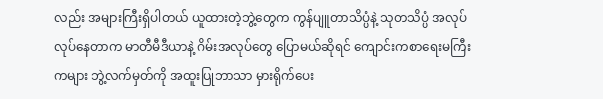လည်း အများကြီးရှိပါတယ် ယူထားတဲ့ဘွဲ့တွေက ကွန်ပျူတာသိပ္ပံနဲ့ သုတသိပ္ပံ အလုပ်လုပ်နေတာက မာတီမီဒီယာနဲ့ ဂိမ်းအလုပ်တွေ ပြောမယ်ဆိုရင် ကျောင်းကစာရေးမကြီးကများ ဘွဲ့လက်မှတ်ကို အထူးပြုဘာသာ မှားရိုက်ပေး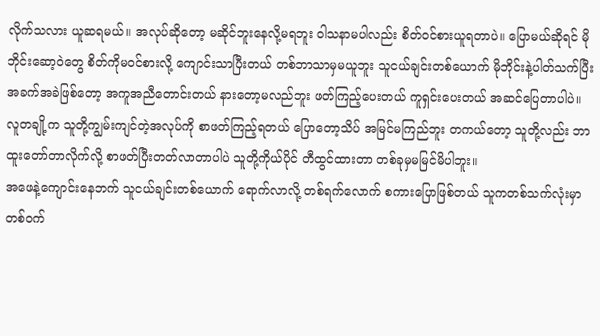လိုက်သလား ယူဆရမယ်။ အလုပ်ဆိုတော့ မဆိုင်ဘူးနေလို့မရဘူး ဝါသနာမပါလည်း စိတ်ဝင်စားယူရတာပဲ။ ပြောမယ်ဆိုရင် မိုဘိုင်းဆော့ဝဲတွေ စိတ်ကိုမဝင်စားလို့ ကျောင်းသာပြီးတယ် တစ်ဘာသာမှမယူဘူး သူငယ်ချင်းတစ်ယောက် မိုဘိုင်းနဲ့ပါတ်သက်ပြီး အခက်အခဲဖြစ်တော့ အကူအညီတောင်းတယ် နားတော့မလည်ဘူး ဖတ်ကြည့်ပေးတယ် ကူရှင်းပေးတယ် အဆင်ပြေတာပါပဲ။ လူတချို့က သူတို့ကျွမ်းကျင်တဲ့အလုပ်ကို စာဖတ်ကြည့်ရတယ် ပြောတော့သိပ် အမြင်မကြည်ဘူး တကယ်တော့ သူတို့လည်း ဘာထူးတော်တာလိုက်လို့ စာဖတ်ပြီးတတ်လာတာပါပဲ သူတို့ကိုယ်ပိုင် တီထွင်ထားတာ တစ်ခုမှမမြင်မိပါဘူး။
အဖေနဲ့ကျောင်းနေဘက် သူငယ်ချင်းတစ်ယောက် ရောက်လာလို့ တစ်ရက်လောက် စကားပြောဖြစ်တယ် သူကတစ်သက်လုံးမှာ တစ်ဝက်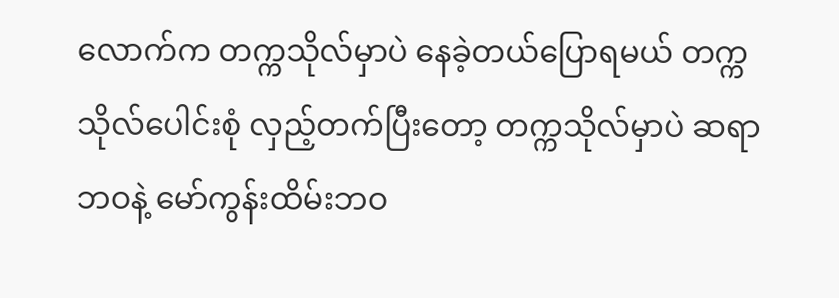လောက်က တက္ကသိုလ်မှာပဲ နေခဲ့တယ်ပြောရမယ် တက္ကသိုလ်ပေါင်းစုံ လှည့်တက်ပြီးတော့ တက္ကသိုလ်မှာပဲ ဆရာဘဝနဲ့ မော်ကွန်းထိမ်းဘဝ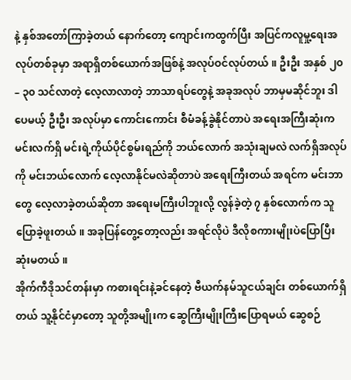နဲ့ နှစ်အတော်ကြာခဲ့တယ် နောက်တော့ ကျောင်းကထွက်ပြီး အပြင်ကလူမှု့ရေးအလုပ်တစ်ခုမှာ အရာရှိတစ်ယောက်အဖြစ်နဲ့ အလုပ်ဝင်လုပ်တယ်။ ဦးဦး အနှစ် ၂၀ – ၃၀ သင်လာတဲ့ လေ့လာလာတဲ့ ဘာသာရပ်တွေနဲ့ အခုအလုပ် ဘာမှမဆိုင်ဘူး ဒါပေမယ့် ဦးဦး အလုပ်မှာ ကောင်းကောင်း စီမံခန့်ခွဲနိုင်တာပဲ အရေးအကြီးဆုံးက မင်းလက်ရှိ မင်းရဲ့ကိုယ်ပိုင်စွမ်းရည်ကို ဘယ်လောက် အသုံးချမလဲ လက်ရှိအလုပ်ကို မင်းဘယ်လောက် လေ့လာနိုင်မလဲဆိုတာပဲ အရေးကြီးတယ် အရင်က မင်းဘာတွေ လေ့လာခဲ့တယ်ဆိုတာ အရေးမကြီးပါဘူးလို့ လွန်ခဲ့တဲ့ ၇ နှစ်လောက်က သူပြောခဲ့ဖူးတယ်။ အခုပြန်တွေ့တော့လည်း အရင်လိုပဲ ဒီလိုစကားမျိုးပဲပြောပြီးဆုံးမတယ်။
အိုက်ကီဒိုသင်တန်းမှာ ကစားရင်းနဲ့ခင်နေတဲ့ ဗီယက်နမ်သူငယ်ချင်း တစ်ယောက်ရှိတယ် သူ့နိုင်ငံမှာတော့ သူတို့အမျိုးက ဆွေကြီးမျိုးကြီးပြောရမယ် ဆွေစဉ်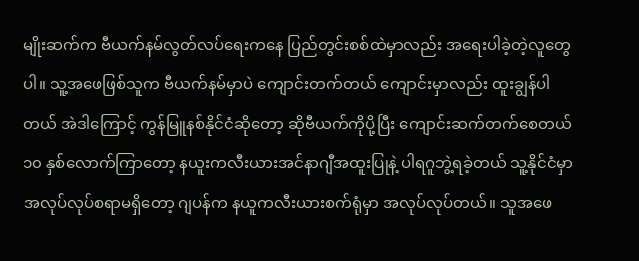မျိုးဆက်က ဗီယက်နမ်လွတ်လပ်ရေးကနေ ပြည်တွင်းစစ်ထဲမှာလည်း အရေးပါခဲ့တဲ့လူတွေပါ။ သူ့အဖေဖြစ်သူက ဗီယက်နမ်မှာပဲ ကျောင်းတက်တယ် ကျောင်းမှာလည်း ထူးချွန်ပါတယ် အဲဒါကြောင့် ကွန်မြူနစ်နိုင်ငံဆိုတော့ ဆိုဗီယက်ကိုပို့ပြီး ကျောင်းဆက်တက်စေတယ် ၁၀ နှစ်လောက်ကြာတော့ နယူးကလီးယားအင်နာဂျီအထူးပြုနဲ့ ပါရဂူဘွဲ့ရခဲ့တယ် သူ့နိုင်ငံမှာ အလုပ်လုပ်စရာမရှိတော့ ဂျပန်က နယူကလီးယားစက်ရုံမှာ အလုပ်လုပ်တယ်။ သူအဖေ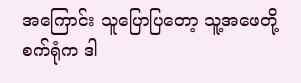အကြောင်း သူပြောပြတော့ သူ့အဖေတို့စက်ရုံက ဒါ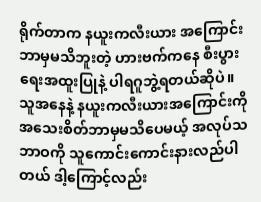ရိုက်တာက နယူးကလီးယား အကြောင်းဘာမှမသိဘူးတဲ့ ဟားဗက်ကနေ စီးပွားရေးအထူးပြုနဲ့ ပါရဂူဘွဲ့ရတယ်ဆိုပဲ။ သူအနေနဲ့ နယူးကလီးယားအကြောင်းကို အသေးစိတ်ဘာမှမသိပေမယ့် အလုပ်သဘာဝကို သူကောင်းကောင်းနားလည်ပါတယ် ဒါ့ကြောင့်လည်း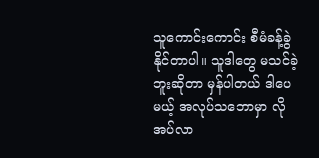သူကောင်းကောင်း စီမံခန့်ခွဲနိုင်တာပါ။ သူဒါတွေ မသင်ခဲ့ဘူးဆိုတာ မှန်ပါတယ် ဒါပေမယ့် အလုပ်သဘောမှာ လိုအပ်လာ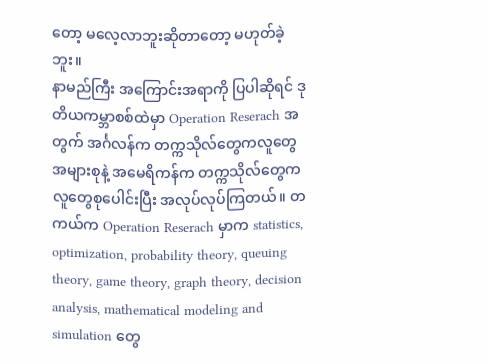တော့ မလေ့လာဘူးဆိုတာတော့ မဟုတ်ခဲ့ဘူး။
နာမည်ကြီး အကြောင်းအရာကို ပြပါဆိုရင် ဒုတိယကမ္ဘာစစ်ထဲမှာ Operation Reserach အတွက် အင်္ဂလန်က တက္ကသိုလ်တွေကလူတွေ အများစုနဲ့ အမေရိကန်က တက္ကသိုလ်တွေက လူတွေစုပေါင်းပြီး အလုပ်လုပ်ကြတယ်။ တကယ်က Operation Reserach မှာက statistics, optimization, probability theory, queuing theory, game theory, graph theory, decision analysis, mathematical modeling and simulation တွေ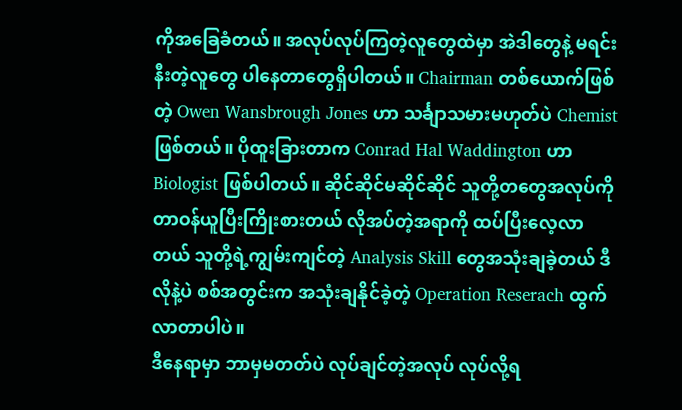ကိုအခြေခံတယ်။ အလုပ်လုပ်ကြတဲ့လူတွေထဲမှာ အဲဒါတွေနဲ့ မရင်းနီးတဲ့လူတွေ ပါနေတာတွေရှိပါတယ်။ Chairman တစ်ယောက်ဖြစ်တဲ့ Owen Wansbrough Jones ဟာ သင်္ချာသမားမဟုတ်ပဲ Chemist ဖြစ်တယ်။ ပိုထူးခြားတာက Conrad Hal Waddington ဟာ Biologist ဖြစ်ပါတယ်။ ဆိုင်ဆိုင်မဆိုင်ဆိုင် သူတို့တတွေအလုပ်ကို တာဝန်ယူပြီးကြိုးစားတယ် လိုအပ်တဲ့အရာကို ထပ်ပြီးလေ့လာတယ် သူတို့ရဲ့ကျွမ်းကျင်တဲ့ Analysis Skill တွေအသုံးချခဲ့တယ် ဒီလိုနဲ့ပဲ စစ်အတွင်းက အသုံးချနိုင်ခဲ့တဲ့ Operation Reserach ထွက်လာတာပါပဲ။
ဒီနေရာမှာ ဘာမှမတတ်ပဲ လုပ်ချင်တဲ့အလုပ် လုပ်လို့ရ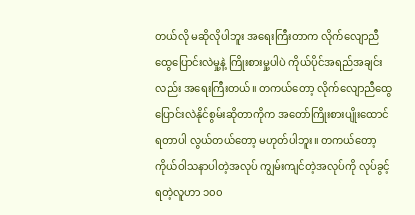တယ်လို မဆိုလိုပါဘူး အရေးကြီးတာက လိုက်လျောညီထွေပြောင်းလဲမှု့နဲ့ ကြိုးစားမှု့ပါပဲ ကိုယ်ပိုင်အရည်အချင်းလည်း အရေးကြီးတယ်။ တကယ်တော့ လိုက်လျောညီထွေ ပြောင်းလဲနိုင်စွမ်းဆိုတာကိုက အတော်ကြိုးစားပျိုးထောင်ရတာပါ လွယ်တယ်တော့ မဟုတ်ပါဘူး။ တကယ်တော့ ကိုယ်ဝါသနာပါတဲ့အလုပ် ကျွမ်းကျင်တဲ့အလုပ်ကို လုပ်ခွင့်ရတဲ့လူဟာ ၁၀၀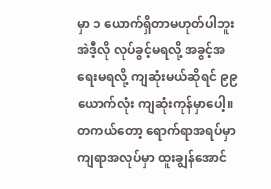မှာ ၁ ယောက်ရှိတာမဟုတ်ပါဘူး အဲဒီ့လို လုပ်ခွင့်မရလို့ အခွင့်အရေးမရလို့ ကျဆုံးမယ်ဆိုရင် ၉၉ ယောက်လုံး ကျဆုံးကုန်မှာပေါ့။ တကယ်တော့ ရောက်ရာအရပ်မှာ ကျရာအလုပ်မှာ ထူးချွန်အောင်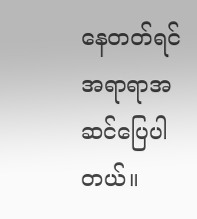နေတတ်ရင် အရာရာအဆင်ပြေပါတယ်။